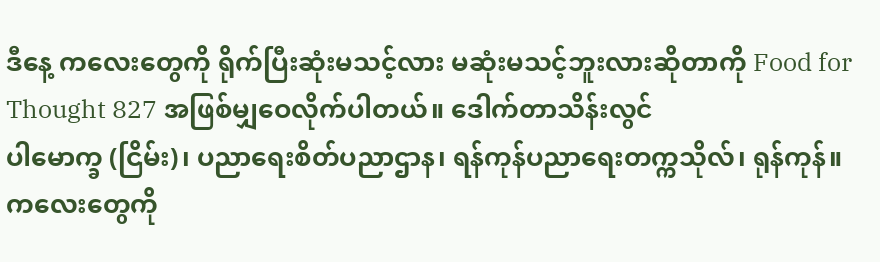ဒီနေ့ ကလေးတွေကို ရိုက်ပြီးဆုံးမသင့်လား မဆုံးမသင့်ဘူးလားဆိုတာကို Food for Thought 827 အဖြစ်မျှဝေလိုက်ပါတယ်။ ဒေါက်တာသိန်းလွင်
ပါမောက္ခ (ငြိမ်း)၊ ပညာရေးစိတ်ပညာဌာန၊ ရန်ကုန်ပညာရေးတက္ကသိုလ်၊ ရုန်ကုန်။
ကလေးတွေကို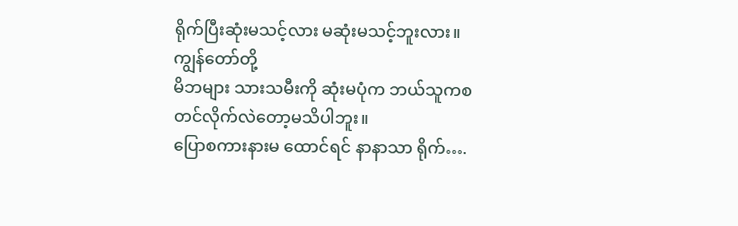ရိုက်ပြီးဆုံးမသင့်လား မဆုံးမသင့်ဘူးလား။
ကျွန်တော်တို့
မိဘများ သားသမီးကို ဆုံးမပုံက ဘယ်သူကစတင်လိုက်လဲတော့မသိပါဘူး။
ပြောစကားနားမ ထောင်ရင် နာနာသာ ရိုက်….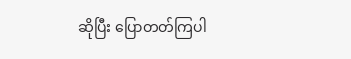ဆိုပြီး ပြောတတ်ကြပါ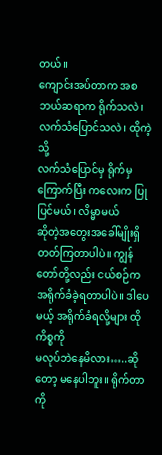တယ်။
ကျောင်းအပ်တာက အစ ဘယ်ဆရာက ရိုက်သလဲ၊ လက်သံပြောင်သလဲ၊ ထိုကဲ့သို့
လက်သံပြောင်မှ ရိုက်မှ ကြောက်ပြီး ကလေးက ပြုပြင်မယ်၊ လိမ္မာမယ်
ဆိုတဲ့အတွေးအခေါ်မျိုးရှိတတ်ကြတာပါပဲ။ ကျွန်တော်တို့လည်း ငယ်စဉ်က
အရိုက်ခံခဲ့ရတာပါပဲ။ ဒါပေမယ့် အရိုက်ခံရလို့များ ထိုကိစ္စကို
မလုပ်ဘဲနေမိလား…..ဆိုတော့ မနေပါဘူး။ ရိုက်တာကို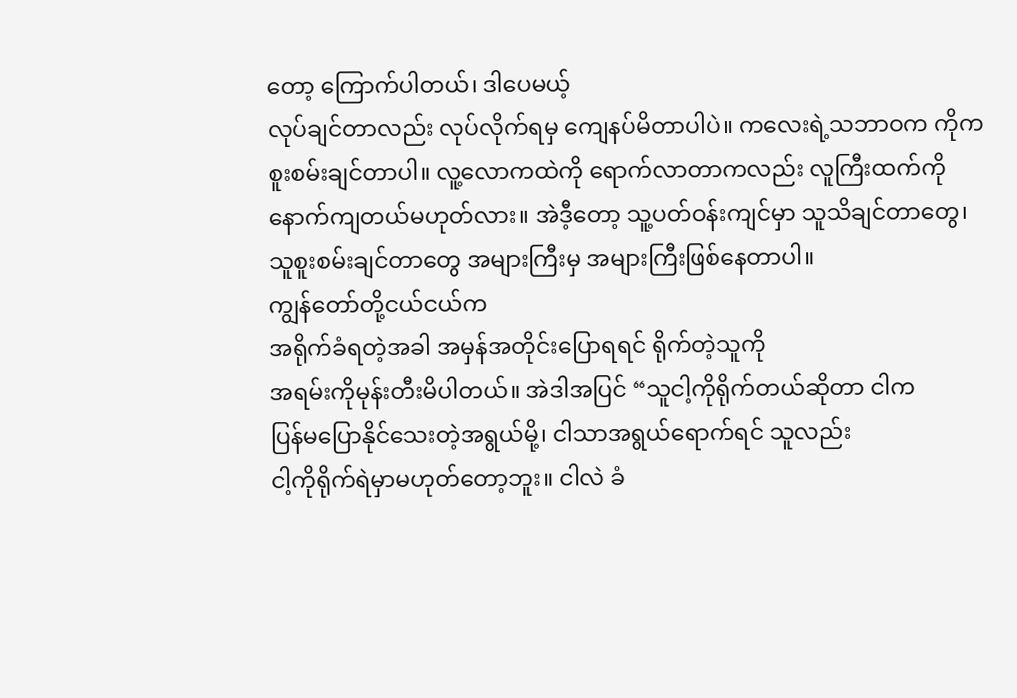တော့ ကြောက်ပါတယ်၊ ဒါပေမယ့်
လုပ်ချင်တာလည်း လုပ်လိုက်ရမှ ကျေနပ်မိတာပါပဲ။ ကလေးရဲ့သဘာဝက ကိုက
စူးစမ်းချင်တာပါ။ လူ့လောကထဲကို ရောက်လာတာကလည်း လူကြီးထက်ကို
နောက်ကျတယ်မဟုတ်လား။ အဲဒီ့တော့ သူ့ပတ်ဝန်းကျင်မှာ သူသိချင်တာတွေ၊
သူစူးစမ်းချင်တာတွေ အများကြီးမှ အများကြီးဖြစ်နေတာပါ။
ကျွန်တော်တို့ငယ်ငယ်က
အရိုက်ခံရတဲ့အခါ အမှန်အတိုင်းပြောရရင် ရိုက်တဲ့သူကို
အရမ်းကိုမုန်းတီးမိပါတယ်။ အဲဒါအပြင် “သူငါ့ကိုရိုက်တယ်ဆိုတာ ငါက
ပြန်မပြောနိုင်သေးတဲ့အရွယ်မို့၊ ငါသာအရွယ်ရောက်ရင် သူလည်း
ငါ့ကိုရိုက်ရဲမှာမဟုတ်တော့ဘူး။ ငါလဲ ခံ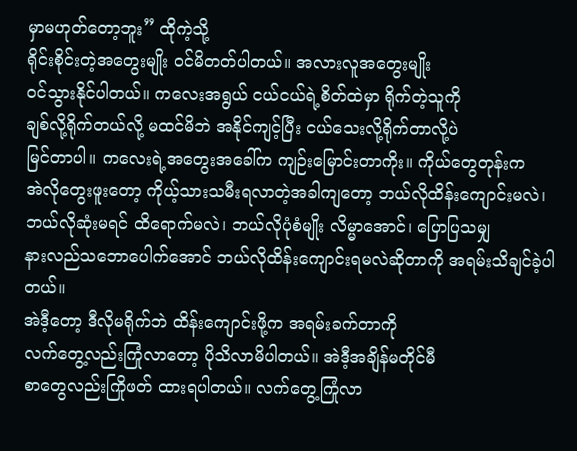မှာမဟုတ်တော့ဘူး” ထိုကဲ့သို့
ရိုင်းစိုင်းတဲ့အတွေးမျိုး ဝင်မိတတ်ပါတယ်။ အလားလူအတွေးမျိုး
ဝင်သွားနိုင်ပါတယ်။ ကလေးအရွယ် ငယ်ငယ်ရဲ့စိတ်ထဲမှာ ရိုက်တဲ့သူကို
ချစ်လို့ရိုက်တယ်လို့ မထင်မိဘဲ အနိုင်ကျင့်ပြီး ငယ်သေးလို့ရိုက်တာလို့ပဲ
မြင်တာပါ။ ကလေးရဲ့အတွေးအခေါ်က ကျဉ်းမြောင်းတာကိုး။ ကိုယ်တွေတုန်းက
အဲလိုတွေးဖူးတော့ ကိုယ့်သားသမီးရလာတဲ့အခါကျတော့ ဘယ်လိုထိန်းကျောင်းမလဲ၊
ဘယ်လိုဆုံးမရင် ထိရောက်မလဲ၊ ဘယ်လိုပုံစံမျိုး လိမ္မာအောင်၊ ပြောပြသမျှ
နားလည်သဘောပေါက်အောင် ဘယ်လိုထိန်းကျောင်းရမလဲဆိုတာကို အရမ်းသိချင်ခဲ့ပါတယ်။
အဲဒီ့တော့ ဒီလိုမရိုက်ဘဲ ထိန်းကျောင်းဖို့က အရမ်းခက်တာကို
လက်တွေ့လည်းကြုံလာတော့ ပိုသိလာမိပါတယ်။ အဲဒီ့အချိန်မတိုင်မီ
စာတွေလည်းကြိုဖတ် ထားရပါတယ်။ လက်တွေ့ကြုံလာ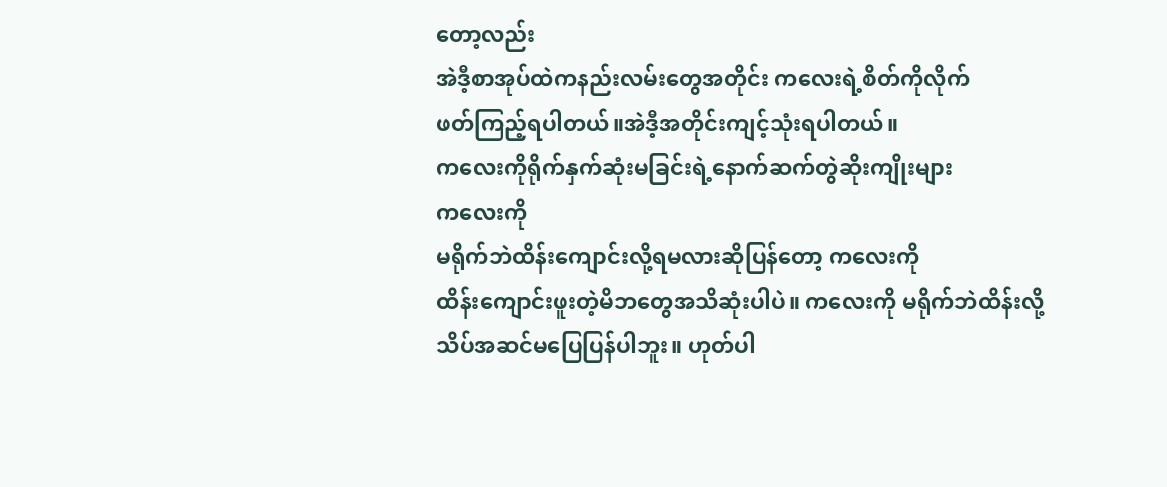တော့လည်း
အဲဒီ့စာအုပ်ထဲကနည်းလမ်းတွေအတိုင်း ကလေးရဲ့စိတ်ကိုလိုက်
ဖတ်ကြည့်ရပါတယ်။အဲဒီ့အတိုင်းကျင့်သုံးရပါတယ်။
ကလေးကိုရိုက်နှက်ဆုံးမခြင်းရဲ့နောက်ဆက်တွဲဆိုးကျိုးများ
ကလေးကို
မရိုက်ဘဲထိန်းကျောင်းလို့ရမလားဆိုပြန်တော့ ကလေးကို
ထိန်းကျောင်းဖူးတဲ့မိဘတွေအသိဆုံးပါပဲ။ ကလေးကို မရိုက်ဘဲထိန်းလို့
သိပ်အဆင်မပြေပြန်ပါဘူး။ ဟုတ်ပါ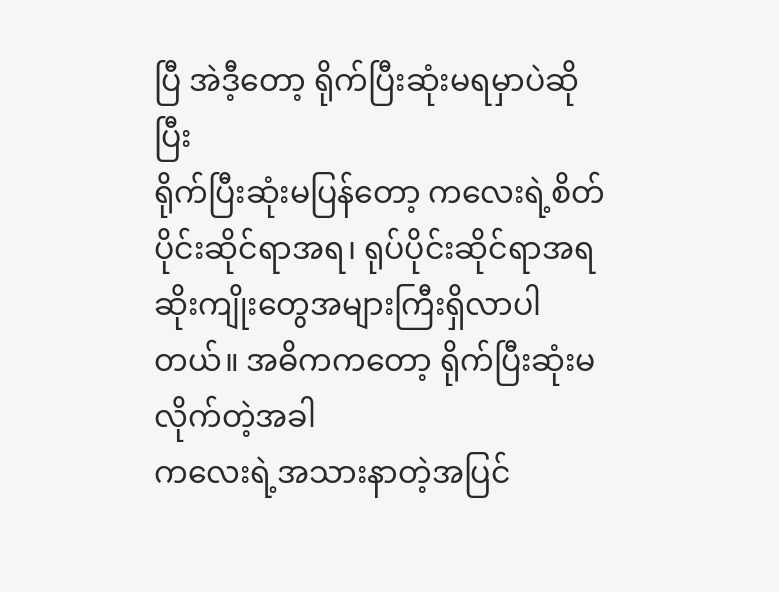ပြီ အဲဒီ့တော့ ရိုက်ပြီးဆုံးမရမှာပဲဆိုပြီး
ရိုက်ပြီးဆုံးမပြန်တော့ ကလေးရဲ့စိတ်ပိုင်းဆိုင်ရာအရ၊ ရုပ်ပိုင်းဆိုင်ရာအရ
ဆိုးကျိုးတွေအများကြီးရှိလာပါတယ်။ အဓိကကတော့ ရိုက်ပြီးဆုံးမလိုက်တဲ့အခါ
ကလေးရဲ့အသားနာတဲ့အပြင်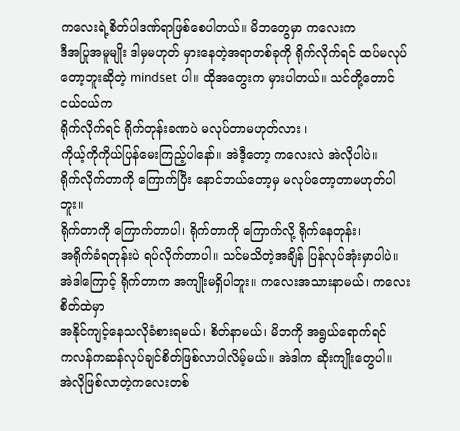ကလေးရဲ့စိတ်ပါဒဏ်ရာဖြစ်စေပါတယ်။ မိဘတွေမှာ ကလေးက
ဒီအပြုအမူမျိုး ဒါမှမဟုတ် မှားနေတဲ့အရာတစ်ခုကို ရိုက်လိုက်ရင် ထပ်မလုပ်
တော့ဘူးဆိုတဲ့ mindset ပါ။ ထိုအတွေးက မှားပါတယ်။ သင်တို့တောင် ငယ်ငယ်က
ရိုက်လိုက်ရင် ရိုက်တုန်းခဏပဲ မလုပ်တာမဟုတ်လား ၊
ကိုယ့်ကိုကိုယ်ပြန်မေးကြည့်ပါနော်။ အဲဒီ့တော့ ကလေးလဲ အဲလိုပါပဲ။
ရိုက်လိုက်တာကို ကြောက်ပြီး နောင်ဘယ်တော့မှ မလုပ်တော့တာမဟုတ်ပါဘူး။
ရိုက်တာကို ကြောက်တာပါ၊ ရိုက်တာကို ကြောက်လို့ ရိုက်နေတုန်း၊
အရိုက်ခံရတုန်းပဲ ရပ်လိုက်တာပါ။ သင်မသိတဲ့အချိန် ပြန်လုပ်အုံးမှာပါပဲ။
အဲဒါကြောင့် ရိုက်တာက အကျိုးမရှိပါဘူး။ ကလေးအသားနာမယ်၊ ကလေးစိတ်ထဲမှာ
အနိုင်ကျင့်နေသလိုခံစားရမယ်၊ စိတ်နာမယ်၊ မိဘကို အရွယ်ရောက်ရင်
ကလန်ကဆန်လုပ်ချင်စိတ်ဖြစ်လာပါလိမ့်မယ်။ အဲဒါက ဆိုးကျိုးတွေပါ။
အဲလိုဖြစ်လာတဲ့ကလေးတစ်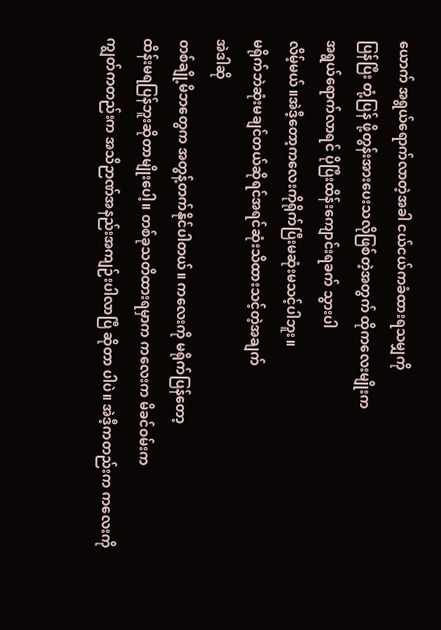ယောက် အရွယ်ရောက်လာတဲ့အခါ ငယ်ငယ်ကခံထားရသမျှကို
ပြန်ပြီး တုံ့ပြန် ဖို့တွန်းအားပေးသလိုဖြစ်တဲ့အတွက် ထိုကလေးမျိုးက
အရွယ်ရောက်လာရင် ပိုပြီးထိန်းကျောင်းရခက် သွားပါ
လိမ့်မယ်။အဲဒီ့တော့ကလေးကိုရိုက်ပြီးမဆုံးမသင့်ပါဘူး။
မရိုက်ဘဲဆုံးမချင်တယ်ဆိုရင်အရင်ဆုံးသိထားသင့်တဲ့အချက်
အဲဒါဆို
တစ်ချို့မိဘတွေက အတွန့်တက်နိုင်ပါတယ်။ ကလေးကို မရိုက်ပြန်တော့
ထိန်းမရပြန်ဘူးဆိုတာမျိုးပေါ့။ တစ်ခုသတိထားရမှာက ကလေးက မိခင်ဝမ်းက
ကျွတ်ကတည်းက အသိဉာဏ်အနည်းအကျဉ်းပါလာပြီ ဆိုတာ ပါပဲ။ အဲဒီ့ကတည်းက ကလေးကို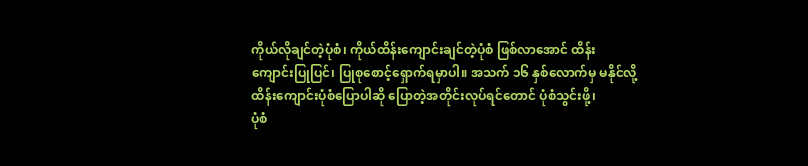ကိုယ်လိုချင်တဲ့ပုံစံ၊ ကိုယ်ထိန်းကျောင်းချင်တဲ့ပုံစံ ဖြစ်လာအောင် ထိန်း
ကျောင်းပြုပြင်၊ ပြုစုစောင့်ရှောက်ရမှာပါ။ အသက် ၁၆ နှစ်လောက်မှ မနိုင်လို့
ထိန်းကျောင်းပုံစံပြောပါဆို ပြောတဲ့အတိုင်းလုပ်ရင်တောင် ပုံစံသွင်းဖို့၊
ပုံစံ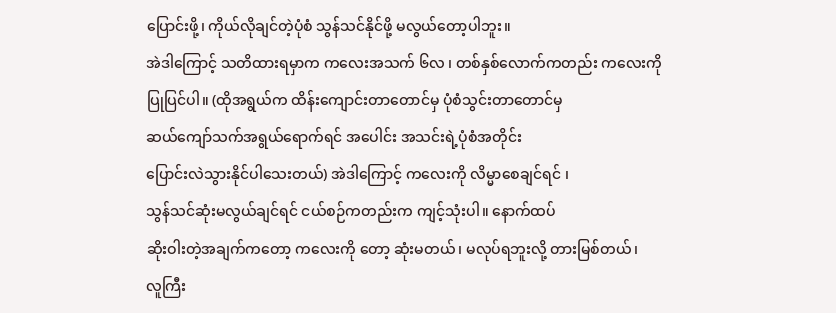ပြောင်းဖို့၊ ကိုယ်လိုချင်တဲ့ပုံစံ သွန်သင်နိုင်ဖို့ မလွယ်တော့ပါဘူး။
အဲဒါကြောင့် သတိထားရမှာက ကလေးအသက် ၆လ ၊ တစ်နှစ်လောက်ကတည်း ကလေးကို
ပြုပြင်ပါ။ (ထိုအရွယ်က ထိန်းကျောင်းတာတောင်မှ ပုံစံသွင်းတာတောင်မှ
ဆယ်ကျော်သက်အရွယ်ရောက်ရင် အပေါင်း အသင်းရဲ့ပုံစံအတိုင်း
ပြောင်းလဲသွားနိုင်ပါသေးတယ်) အဲဒါကြောင့် ကလေးကို လိမ္မာစေချင်ရင် ၊
သွန်သင်ဆုံးမလွယ်ချင်ရင် ငယ်စဉ်ကတည်းက ကျင့်သုံးပါ။ နောက်ထပ်
ဆိုးဝါးတဲ့အချက်ကတော့ ကလေးကို တော့ ဆုံးမတယ်၊ မလုပ်ရဘူးလို့ တားမြစ်တယ်၊
လူကြီး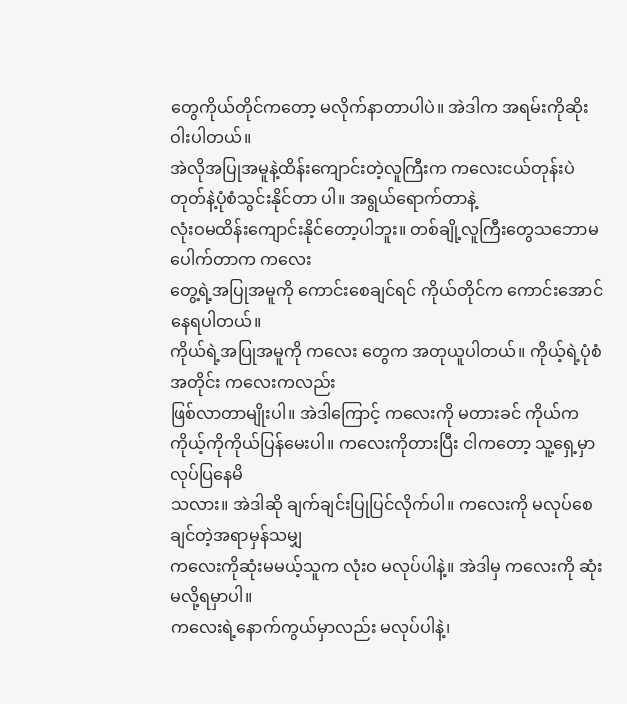တွေကိုယ်တိုင်ကတော့ မလိုက်နာတာပါပဲ။ အဲဒါက အရမ်းကိုဆိုးဝါးပါတယ်။
အဲလိုအပြုအမူနဲ့ထိန်းကျောင်းတဲ့လူကြီးက ကလေးငယ်တုန်းပဲ
တုတ်နဲ့ပုံစံသွင်းနိုင်တာ ပါ။ အရွယ်ရောက်တာနဲ့
လုံးဝမထိန်းကျောင်းနိုင်တော့ပါဘူး။ တစ်ချို့လူကြီးတွေသဘောမပေါက်တာက ကလေး
တွေ့ရဲ့အပြုအမူကို ကောင်းစေချင်ရင် ကိုယ်တိုင်က ကောင်းအောင်နေရပါတယ်။
ကိုယ်ရဲ့အပြုအမူကို ကလေး တွေက အတုယူပါတယ်။ ကိုယ့်ရဲ့ပုံစံအတိုင်း ကလေးကလည်း
ဖြစ်လာတာမျိုးပါ။ အဲဒါကြောင့် ကလေးကို မတားခင် ကိုယ်က
ကိုယ့်ကိုကိုယ်ပြန်မေးပါ။ ကလေးကိုတားပြီး ငါကတော့ သူ့ရှေ့မှာ လုပ်ပြနေမိ
သလား။ အဲဒါဆို ချက်ချင်းပြုပြင်လိုက်ပါ။ ကလေးကို မလုပ်စေချင်တဲ့အရာမှန်သမျှ
ကလေးကိုဆုံးမမယ့်သူက လုံးဝ မလုပ်ပါနဲ့။ အဲဒါမှ ကလေးကို ဆုံးမလို့ရမှာပါ။
ကလေးရဲ့နောက်ကွယ်မှာလည်း မလုပ်ပါနဲ့၊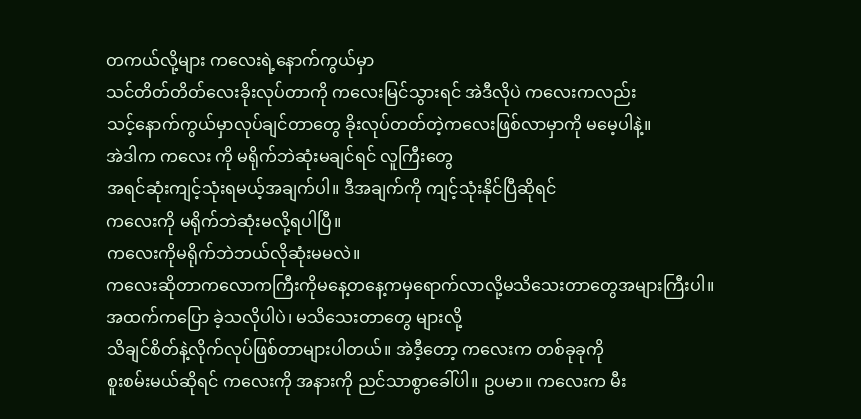တကယ်လို့များ ကလေးရဲ့နောက်ကွယ်မှာ
သင်တိတ်တိတ်လေးခိုးလုပ်တာကို ကလေးမြင်သွားရင် အဲဒီလိုပဲ ကလေးကလည်း
သင့်နောက်ကွယ်မှာလုပ်ချင်တာတွေ ခိုးလုပ်တတ်တဲ့ကလေးဖြစ်လာမှာကို မမေ့ပါနဲ့။
အဲဒါက ကလေး ကို မရိုက်ဘဲဆုံးမချင်ရင် လူကြီးတွေ
အရင်ဆုံးကျင့်သုံးရမယ့်အချက်ပါ။ ဒီအချက်ကို ကျင့်သုံးနိုင်ပြီဆိုရင်
ကလေးကို မရိုက်ဘဲဆုံးမလို့ရပါပြီ။
ကလေးကိုမရိုက်ဘဲဘယ်လိုဆုံးမမလဲ။
ကလေးဆိုတာကလောကကြီးကိုမနေ့တနေ့ကမှရောက်လာလို့မသိသေးတာတွေအများကြီးပါ။
အထက်ကပြော ခဲ့သလိုပါပဲ၊ မသိသေးတာတွေ များလို့
သိချင်စိတ်နဲ့လိုက်လုပ်ဖြစ်တာများပါတယ်။ အဲဒီ့တော့ ကလေးက တစ်ခုခုကို
စူးစမ်းမယ်ဆိုရင် ကလေးကို အနားကို ညင်သာစွာခေါ်ပါ။ ဥပမာ။ ကလေးက မီး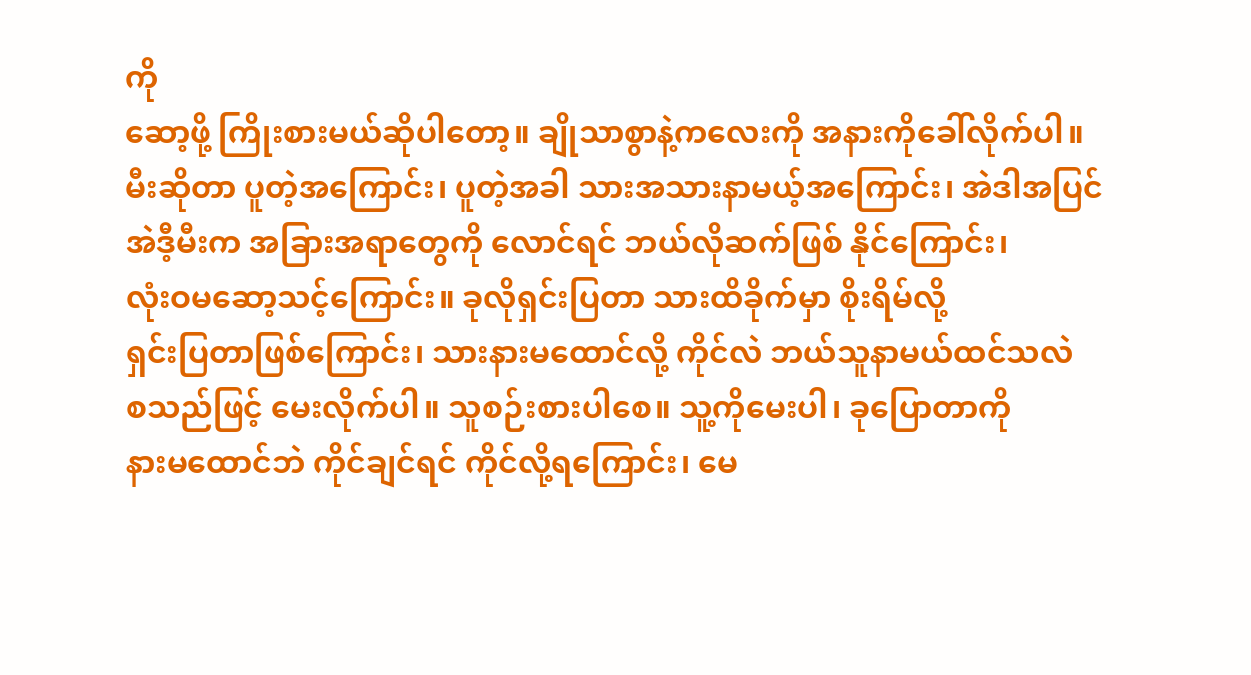ကို
ဆော့ဖို့ ကြိုးစားမယ်ဆိုပါတော့။ ချိုသာစွာနဲ့ကလေးကို အနားကိုခေါ်လိုက်ပါ။
မီးဆိုတာ ပူတဲ့အကြောင်း၊ ပူတဲ့အခါ သားအသားနာမယ့်အကြောင်း၊ အဲဒါအပြင်
အဲဒီ့မီးက အခြားအရာတွေကို လောင်ရင် ဘယ်လိုဆက်ဖြစ် နိုင်ကြောင်း၊
လုံးဝမဆော့သင့်ကြောင်း။ ခုလိုရှင်းပြတာ သားထိခိုက်မှာ စိုးရိမ်လို့
ရှင်းပြတာဖြစ်ကြောင်း၊ သားနားမထောင်လို့ ကိုင်လဲ ဘယ်သူနာမယ်ထင်သလဲ
စသည်ဖြင့် မေးလိုက်ပါ။ သူစဉ်းစားပါစေ။ သူ့ကိုမေးပါ၊ ခုပြောတာကို
နားမထောင်ဘဲ ကိုင်ချင်ရင် ကိုင်လို့ရကြောင်း၊ မေ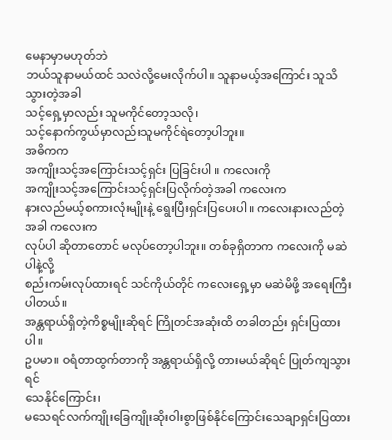မေနာမှာမဟုတ်ဘဲ
ဘယ်သူနာမယ်ထင် သလဲလို့မေးလိုက်ပါ။ သူနာမယ့်အကြောင်း သူသိသွားတဲ့အခါ
သင့်ရှေ့မှာလည်း သူမကိုင်တော့သလို၊
သင့်နောက်ကွယ်မှာလည်းသူမကိုင်ရဲတော့ပါဘူး။
အဓိကက
အကျိုးသင့်အကြောင်းသင့်ရှင်း ပြခြင်းပါ ။ ကလေးကို
အကျိုးသင့်အကြောင်းသင့်ရှင်းပြလိုက်တဲ့အခါ ကလေးက
နားလည်မယ့်စကားလုံးမျိုးနဲ့ ရွေးပြီးရှင်းပြပေးပါ။ ကလေးနားလည်တဲ့အခါ ကလေးက
လုပ်ပါ ဆိုတာတောင် မလုပ်တော့ပါဘူး။ တစ်ခုရှိတာက ကလေးကို မဆဲပါနဲ့လို့
စည်းကမ်းလုပ်ထားရင် သင်ကိုယ်တိုင် ကလေးရှေ့မှာ မဆဲမိဖို့ အရေးကြီးပါတယ်။
အန္တရာယ်ရှိတဲ့ကိစ္စမျိုးဆိုရင် ကြိုတင်အဆုံးထိ တခါတည်း ရှင်းပြထားပါ။
ဥပမာ။ ဝရံတာထွက်တာကို အန္တရာယ်ရှိလို့ တားမယ်ဆိုရင် ပြုတ်ကျသွားရင်
သေနိုင်ကြောင်း၊
မသေရင်လက်ကျိုးခြေကျိုးဆိုးဝါးစွာဖြစ်နိုင်ကြောင်းသေချာရှင်းပြထား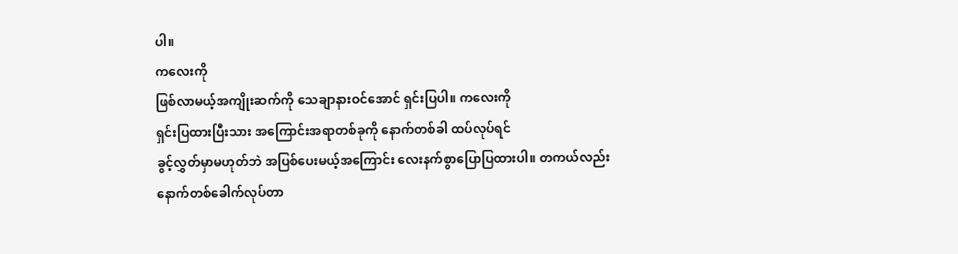ပါ။
ကလေးကို
ဖြစ်လာမယ့်အကျိုးဆက်ကို သေချာနားဝင်အောင် ရှင်းပြပါ။ ကလေးကို
ရှင်းပြထားပြီးသား အကြောင်းအရာတစ်ခုကို နောက်တစ်ခါ ထပ်လုပ်ရင်
ခွင့်လွှတ်မှာမဟုတ်ဘဲ အပြစ်ပေးမယ့်အကြောင်း လေးနက်စွာပြောပြထားပါ။ တကယ်လည်း
နောက်တစ်ခေါက်လုပ်တာ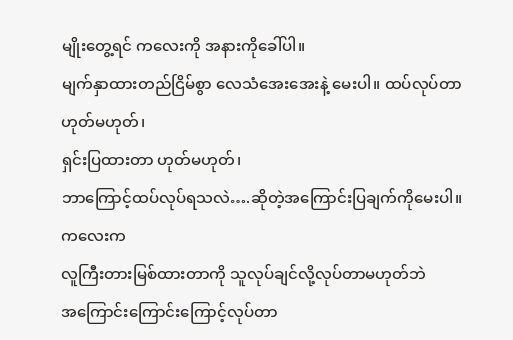မျိုးတွေ့ရင် ကလေးကို အနားကိုခေါ်ပါ။
မျက်နှာထားတည်ငြိမ်စွာ လေသံအေးအေးနဲ့ မေးပါ။ ထပ်လုပ်တာ ဟုတ်မဟုတ်၊
ရှင်းပြထားတာ ဟုတ်မဟုတ်၊
ဘာကြောင့်ထပ်လုပ်ရသလဲ….ဆိုတဲ့အကြောင်းပြချက်ကိုမေးပါ။
ကလေးက
လူကြီးတားမြစ်ထားတာကို သူလုပ်ချင်လို့လုပ်တာမဟုတ်ဘဲ
အကြောင်းကြောင်းကြောင့်လုပ်တာ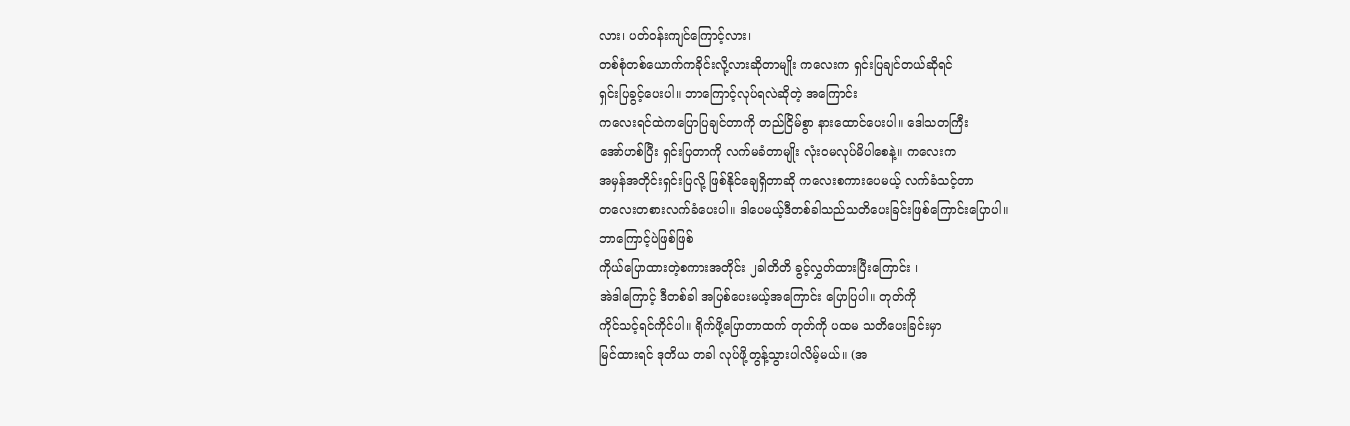လား၊ ပတ်ဝန်းကျင်ကြောင့်လား၊
တစ်စုံတစ်ယောက်ကခိုင်းလို့လားဆိုတာမျိုး ကလေးက ရှင်းပြချင်တယ်ဆိုရင်
ရှင်းပြခွင့်ပေးပါ။ ဘာကြောင့်လုပ်ရလဲဆိုတဲ့ အကြောင်း
ကလေးရင်ထဲကပြောပြချင်တာကို တည်ငြိမ်စွာ နားထောင်ပေးပါ။ ဒေါသတကြီး
အော်ဟစ်ပြီး ရှင်းပြတာကို လက်မခံတာမျိုး လုံးဝမလုပ်မိပါစေနဲ့။ ကလေးက
အမှန်အတိုင်းရှင်းပြလို့ ဖြစ်နိုင်ချေရှိတာဆို ကလေးစကားပေမယ့် လက်ခံသင့်တာ
တလေးတစားလက်ခံပေးပါ။ ဒါပေမယ့်ဒီတစ်ခါသည်သတိပေးခြင်းဖြစ်ကြောင်းပြောပါ။
ဘာကြောင့်ပဲဖြစ်ဖြစ်
ကိုယ်ပြောထားတဲ့စကားအတိုင်း ၂ခါတိတိ ခွင့်လွှတ်ထားပြီးကြောင်း ၊
အဲဒါကြောင့် ဒီတစ်ခါ အပြစ်ပေးမယ့်အကြောင်း ပြောပြပါ။ တုတ်ကို
ကိုင်သင့်ရင်ကိုင်ပါ။ ရိုက်ဖို့ပြောတာထက် တုတ်ကို ပထမ သတိပေးခြင်းမှာ
မြင်ထားရင် ဒုတိယ တခါ လုပ်ဖို့တွန့်သွားပါလိမ့်မယ်။ (အ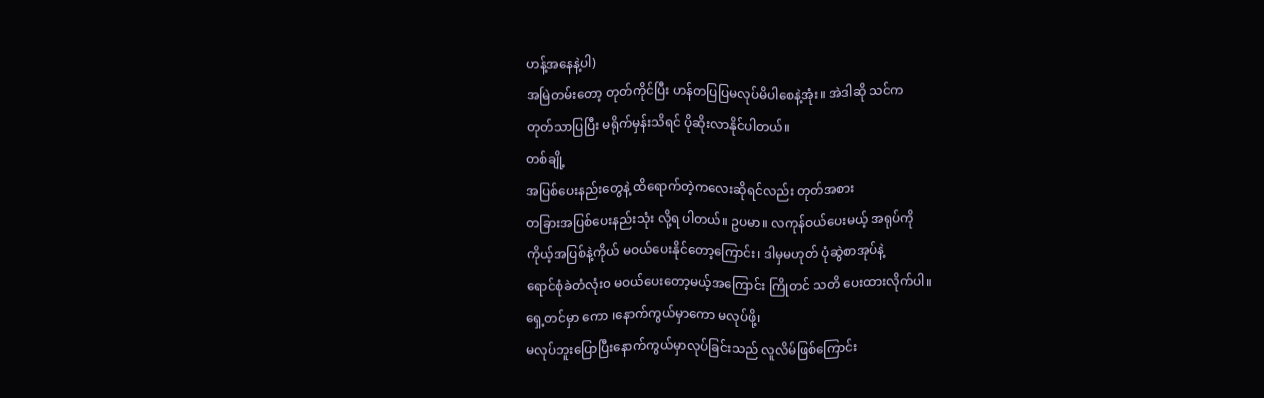ဟန့်အနေနဲ့ပါ)
အမြဲတမ်းတော့ တုတ်ကိုင်ပြီး ဟန်တပြပြမလုပ်မိပါစေနဲ့အုံး။ အဲဒါဆို သင်က
တုတ်သာပြပြီး မရိုက်မှန်းသိရင် ပိုဆိုးလာနိုင်ပါတယ်။
တစ်ချို့
အပြစ်ပေးနည်းတွေနဲ့ ထိရောက်တဲ့ကလေးဆိုရင်လည်း တုတ်အစား
တခြားအပြစ်ပေးနည်းသုံး လို့ရ ပါတယ်။ ဥပမာ။ လကုန်ဝယ်ပေးမယ့် အရုပ်ကို
ကိုယ့်အပြစ်နဲ့ကိုယ် မဝယ်ပေးနိုင်တော့ကြောင်း၊ ဒါမှမဟုတ် ပုံဆွဲစာအုပ်နဲ့
ရောင်စုံခဲတံလုံး၀ မဝယ်ပေးတော့မယ့်အကြောင်း ကြိုတင် သတိ ပေးထားလိုက်ပါ။
ရှေ့တင်မှာ ကော ၊နောက်ကွယ်မှာကော မလုပ်ဖို့၊
မလုပ်ဘူးပြောပြီးနောက်ကွယ်မှာလုပ်ခြင်းသည် လူလိမ်ဖြစ်ကြောင်း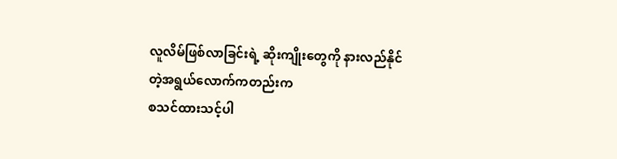လူလိမ်ဖြစ်လာခြင်းရဲ့ ဆိုးကျိုးတွေကို နားလည်နိုင်တဲ့အရွယ်လောက်ကတည်းက
စသင်ထားသင့်ပါ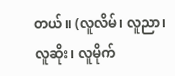တယ်။ (လူလိမ်၊ လူညာ၊ လူဆိုး၊ လူမိုက်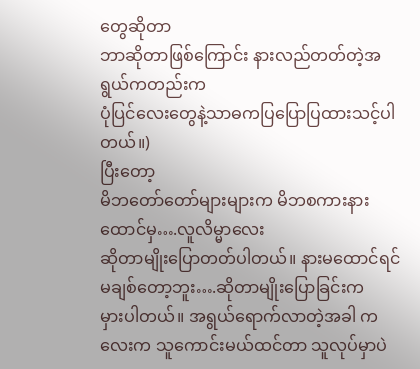တွေဆိုတာ
ဘာဆိုတာဖြစ်ကြောင်း နားလည်တတ်တဲ့အရွယ်ကတည်းက
ပုံပြင်လေးတွေနဲ့သာဓကပြပြောပြထားသင့်ပါတယ်။)
ပြီးတော့
မိဘတော်တော်များများက မိဘစကားနားထောင်မှ….လူလိမ္မာလေး
ဆိုတာမျိုးပြောတတ်ပါတယ်။ နားမထောင်ရင် မချစ်တော့ဘူး….ဆိုတာမျိုးပြောခြင်းက
မှားပါတယ်။ အရွယ်ရောက်လာတဲ့အခါ ကလေးက သူကောင်းမယ်ထင်တာ သူလုပ်မှာပဲ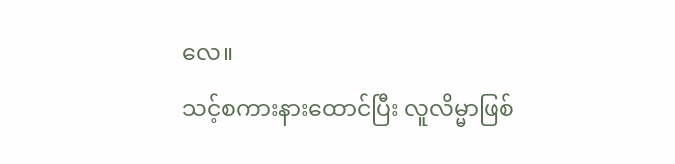လေ။
သင့်စကားနားထောင်ပြီး လူလိမ္မာဖြစ်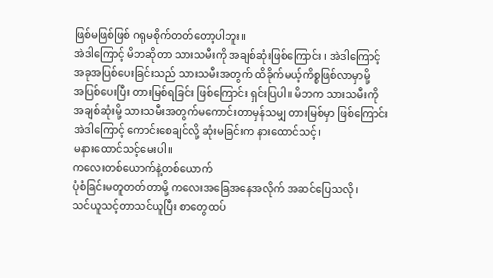ဖြစ်မဖြစ်ဖြစ် ဂရုမစိုက်တတ်တော့ပါဘူး။
အဲဒါကြောင့် မိဘဆိုတာ သားသမီးကို အချစ်ဆုံးဖြစ်ကြောင်း ၊ အဲဒါကြောင့်
အခုအပြစ်ပေးခြင်းသည် သားသမီးအတွက် ထိခိုက်မယ့်ကိစ္စဖြစ်လာမှာမို့
အပြစ်ပေးပြီး တားမြစ်ရခြင်း ဖြစ်ကြောင်း ရှင်းပြပါ။ မိဘက သားသမီးကို
အချစ်ဆုံးမို့ သားသမီးအတွက်မကောင်းတာမှန်သမျှ တားမြစ်မှာ ဖြစ်ကြောင်း
အဲဒါကြောင့် ကောင်းစေချင်လို့ ဆုံးမခြင်းက နားထောင်သင့်၊
မနားထောင်သင့်မေးပါ။
ကလေးတစ်ယောက်နဲ့တစ်ယောက်
ပုံစံခြင်းမတူတတ်တာမို့ ကလေးအခြေအနေအလိုက် အဆင်ပြေသလို၊
သင်ယူသင့်တာသင်ယူပြီး စာတွေထပ်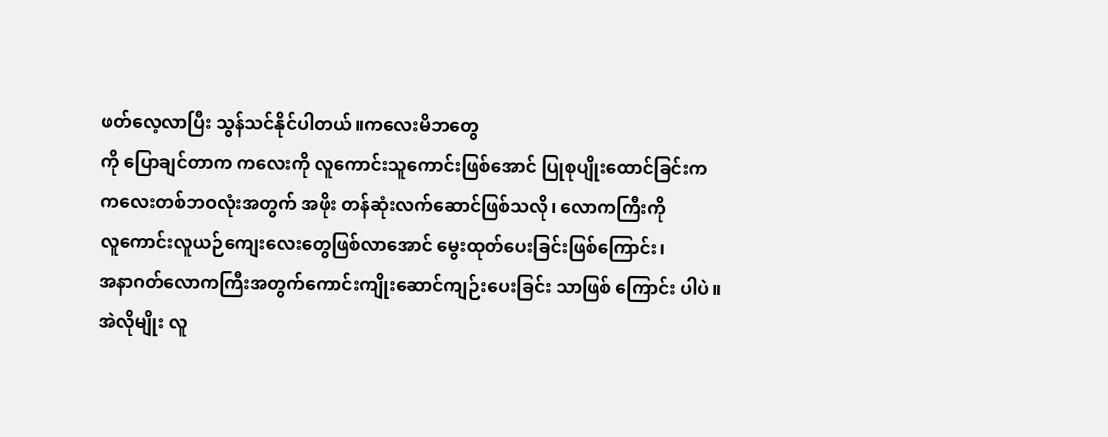ဖတ်လေ့လာပြီး သွန်သင်နိုင်ပါတယ်။ကလေးမိဘတွေ
ကို ပြောချင်တာက ကလေးကို လူကောင်းသူကောင်းဖြစ်အောင် ပြုစုပျိုးထောင်ခြင်းက
ကလေးတစ်ဘဝလုံးအတွက် အဖိုး တန်ဆုံးလက်ဆောင်ဖြစ်သလို၊ လောကကြီးကို
လူကောင်းလူယဉ်ကျေးလေးတွေဖြစ်လာအောင် မွေးထုတ်ပေးခြင်းဖြစ်ကြောင်း၊
အနာဂတ်လောကကြီးအတွက်ကောင်းကျိုးဆောင်ကျဉ်းပေးခြင်း သာဖြစ် ကြောင်း ပါပဲ။
အဲလိုမျိုး လူ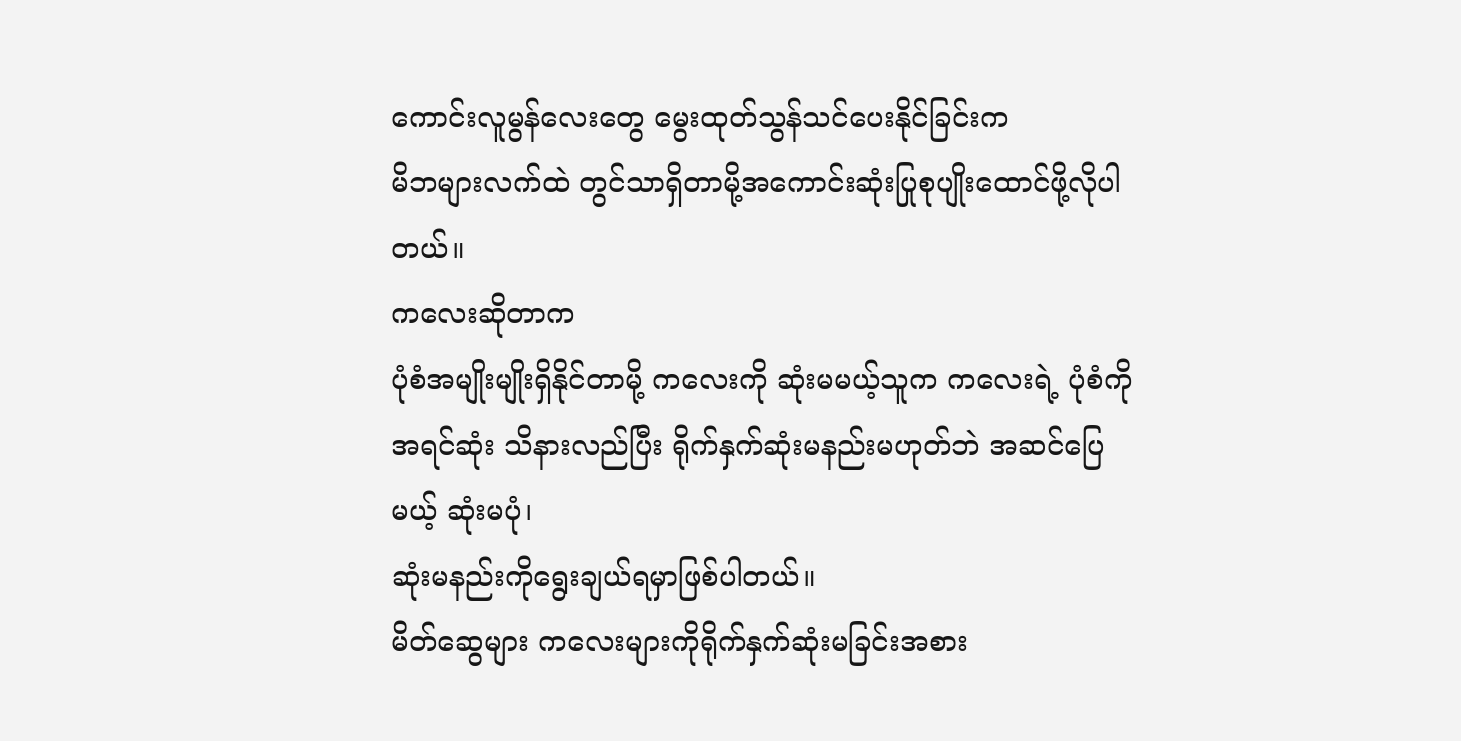ကောင်းလူမွန်လေးတွေ မွေးထုတ်သွန်သင်ပေးနိုင်ခြင်းက
မိဘများလက်ထဲ တွင်သာရှိတာမို့အကောင်းဆုံးပြုစုပျိုးထောင်ဖို့လိုပါတယ်။
ကလေးဆိုတာက
ပုံစံအမျိုးမျိုးရှိနိုင်တာမို့ ကလေးကို ဆုံးမမယ့်သူက ကလေးရဲ့ ပုံစံကို
အရင်ဆုံး သိနားလည်ပြီး ရိုက်နှက်ဆုံးမနည်းမဟုတ်ဘဲ အဆင်ပြေမယ့် ဆုံးမပုံ၊
ဆုံးမနည်းကိုရွေးချယ်ရမှာဖြစ်ပါတယ်။
မိတ်ဆွေများ ကလေးများကိုရိုက်နှက်ဆုံးမခြင်းအစား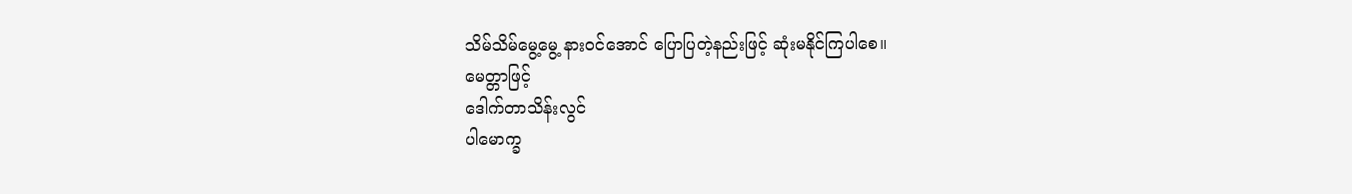သိမ်သိမ်မွေ့မွေ့ နားဝင်အောင် ပြောပြတဲ့နည်းဖြင့် ဆုံးမနိုင်ကြပါစေ။
မေတ္တာဖြင့်
ဒေါက်တာသိန်းလွင်
ပါမောက္ခ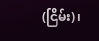(ငြိမ်း)၊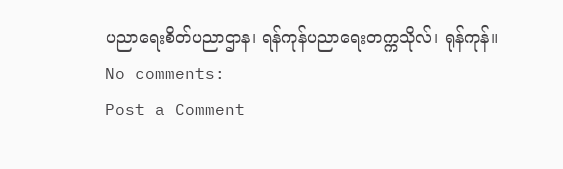ပညာရေးစိတ်ပညာဌာန၊ ရန်ကုန်ပညာရေးတက္ကသိုလ်၊ ရုန်ကုန်။
No comments:
Post a Comment